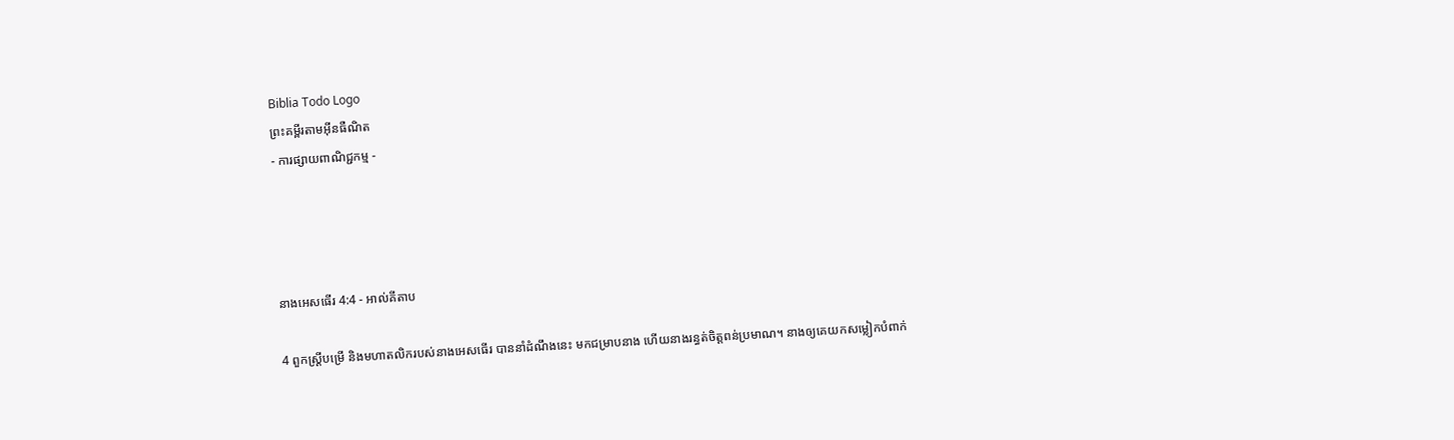Biblia Todo Logo
ព្រះគម្ពីរតាមអ៊ីនធឺណិត
- ការផ្សាយពាណិជ្ជកម្ម -




នាងអេសធើរ 4:4 - អាល់គីតាប

4 ពួកស្ត្រីបម្រើ និងមហា‌តលិករបស់នាងអេសធើរ បាននាំដំណឹងនេះ មកជម្រាបនាង ហើយនាងរន្ធត់ចិត្តពន់ប្រមាណ។ នាងឲ្យគេយកសម្លៀក‌បំពាក់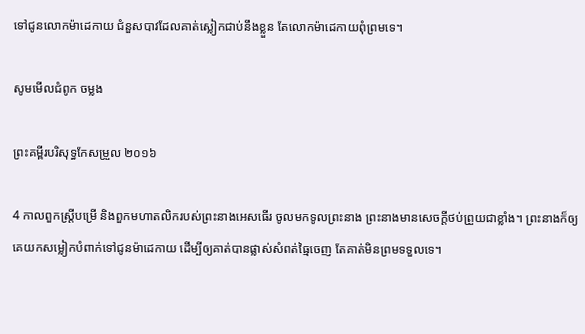ទៅជូនលោកម៉ាដេ‌កាយ ជំនួសបាវដែលគាត់ស្លៀកជាប់នឹងខ្លួន តែលោកម៉ាដេ‌កាយពុំព្រមទេ។

សូមមើលជំពូក ចម្លង

ព្រះគម្ពីរបរិសុទ្ធកែសម្រួល ២០១៦

4 កាលពួកស្ត្រីបម្រើ និងពួកមហា‌តលិករបស់ព្រះនាងអេសធើរ ចូលមកទូលព្រះ‌នាង ព្រះ‌នាងមានសេចក្ដីថប់ព្រួយជាខ្លាំង។ ព្រះ‌នាងក៏ឲ្យគេយកសម្លៀក‌បំពាក់ទៅជូនម៉ា‌ដេកាយ ដើម្បីឲ្យគាត់បានផ្លាស់សំពត់ធ្មៃចេញ តែគាត់មិនព្រមទទួលទេ។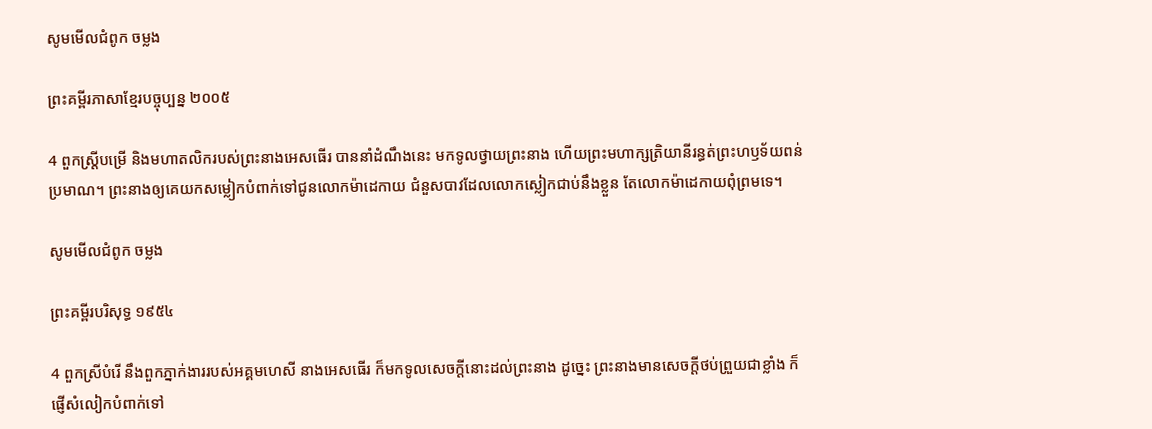សូមមើលជំពូក ចម្លង

ព្រះគម្ពីរភាសាខ្មែរបច្ចុប្បន្ន ២០០៥

4 ពួកស្ត្រីបម្រើ និងមហា‌តលិករបស់ព្រះ‌នាងអេសធើរ បាននាំដំណឹងនេះ មកទូលថ្វាយព្រះ‌នាង ហើយព្រះ‌មហា‌ក្សត្រិ‌យានីរន្ធត់ព្រះ‌ហឫទ័យពន់ប្រមាណ។ ព្រះ‌នាងឲ្យគេយកសម្លៀក‌បំពាក់ទៅជូនលោកម៉ាដេ‌កាយ ជំនួសបាវដែលលោកស្លៀកជាប់នឹងខ្លួន តែលោកម៉ាដេ‌កាយពុំព្រមទេ។

សូមមើលជំពូក ចម្លង

ព្រះគម្ពីរបរិសុទ្ធ ១៩៥៤

4 ពួកស្រីបំរើ នឹងពួកភ្នាក់‌ងាររបស់អគ្គ‌មហេសី នាងអេសធើរ ក៏មកទូលសេចក្ដីនោះដល់ព្រះ‌នាង ដូច្នេះ ព្រះ‌នាងមានសេចក្ដីថប់ព្រួយជាខ្លាំង ក៏ផ្ញើសំលៀក‌បំពាក់ទៅ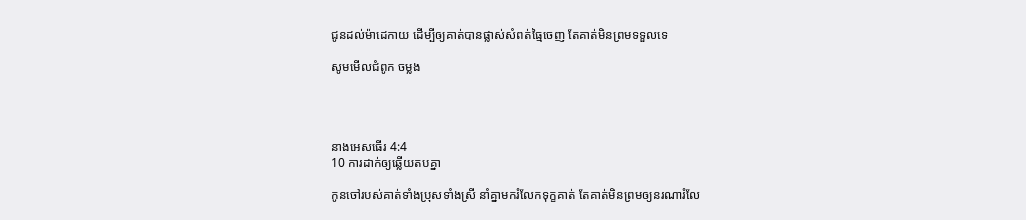ជូនដល់ម៉ា‌ដេកាយ ដើម្បីឲ្យគាត់បានផ្លាស់សំពត់ធ្មៃចេញ តែគាត់មិនព្រមទទួលទេ

សូមមើលជំពូក ចម្លង




នាងអេសធើរ 4:4
10 ការដាក់ឲ្យឆ្លើយតបគ្នា

កូនចៅរបស់គាត់ទាំងប្រុសទាំងស្រី នាំគ្នាមករំលែកទុក្ខគាត់ តែគាត់មិនព្រមឲ្យនរណារំលែ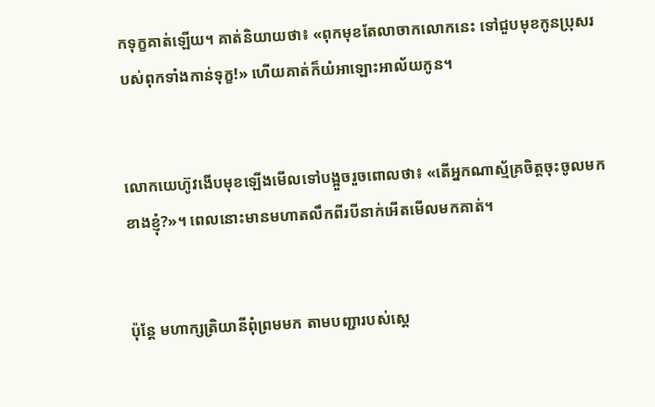កទុក្ខគាត់ឡើយ។ គាត់និយាយថា៖ «ពុកមុខតែលាចាកលោកនេះ ទៅជួបមុខកូនប្រុសរបស់ពុកទាំងកាន់ទុក្ខ!» ហើយគាត់ក៏យំអាឡោះ‌អាល័យកូន។


លោកយេហ៊ូវងើបមុខឡើងមើលទៅបង្អួចរួចពោលថា៖ «តើអ្នកណាស្ម័គ្រចិត្តចុះចូលមកខាងខ្ញុំ?»។ ពេលនោះមានមហាតលឹកពីរបីនាក់អើតមើលមកគាត់។


ប៉ុន្តែ មហា‌ក្សត្រិ‌យានីពុំព្រមមក តាមបញ្ជារបស់ស្ដេ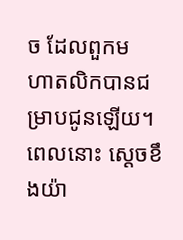ច ដែលពួកមហា‌តលិកបានជម្រាបជូនឡើយ។ ពេលនោះ ស្តេចខឹងយ៉ា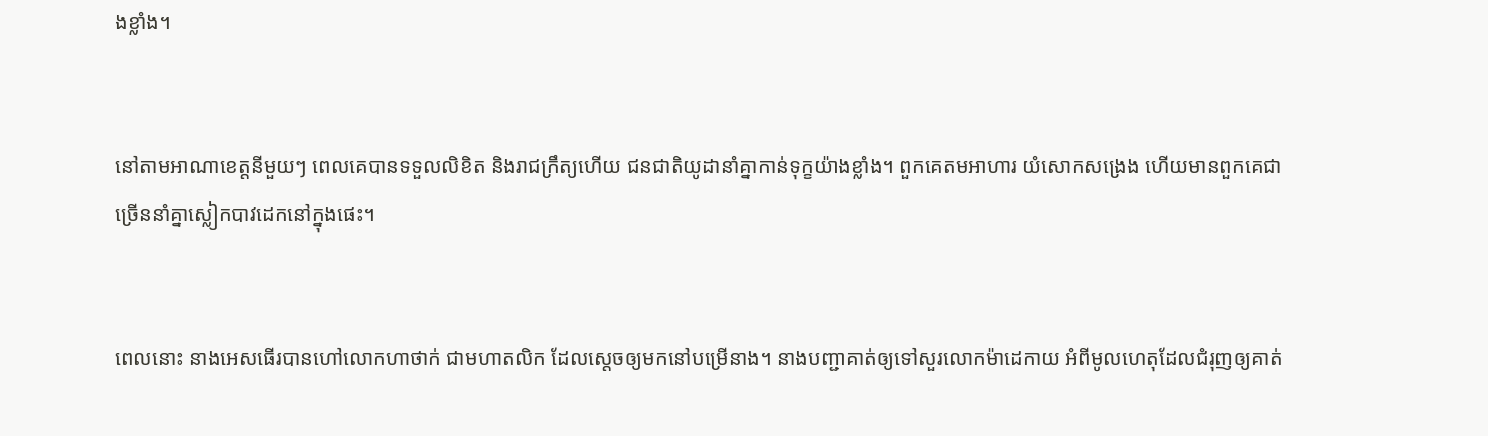ងខ្លាំង។


នៅតាមអាណា‌ខេត្តនីមួយៗ ពេលគេបានទទួលលិខិត និងរាជ‌ក្រឹត្យហើយ ជន‌ជាតិយូដានាំគ្នាកាន់ទុក្ខយ៉ាងខ្លាំង។ ពួកគេតមអាហារ យំសោកសង្រេង ហើយមានពួកគេជាច្រើននាំគ្នាស្លៀកបាវដេកនៅក្នុងផេះ។


ពេលនោះ នាងអេសធើរបានហៅលោកហាថាក់ ជាមហា‌តលិក ដែលស្តេចឲ្យមកនៅបម្រើនាង។ នាងបញ្ជាគាត់ឲ្យទៅសួរលោកម៉ាដេ‌កាយ អំពីមូលហេតុដែលជំរុញឲ្យគាត់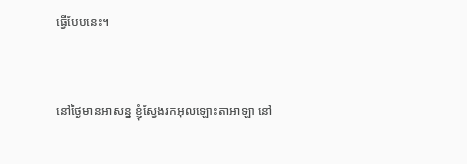ធ្វើបែបនេះ។


នៅថ្ងៃមានអាសន្ន ខ្ញុំស្វែងរកអុលឡោះ‌តាអាឡា នៅ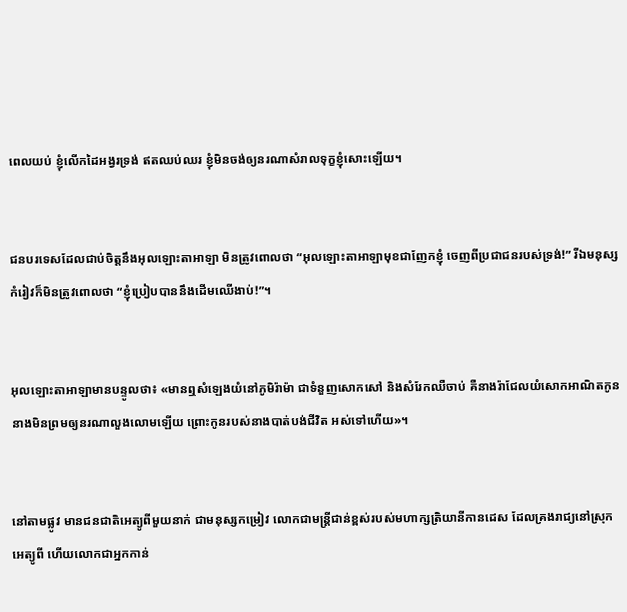ពេលយប់ ខ្ញុំលើកដៃអង្វរទ្រង់ ឥតឈប់ឈរ ខ្ញុំមិនចង់ឲ្យនរណាសំរាលទុក្ខខ្ញុំសោះឡើយ។


ជនបរទេសដែលជាប់ចិត្តនឹងអុលឡោះ‌តាអាឡា មិនត្រូវពោលថា “អុលឡោះ‌តាអាឡាមុខជាញែកខ្ញុំ ចេញពីប្រជា‌ជនរបស់ទ្រង់!” រីឯមនុស្សកំរៀវក៏មិនត្រូវពោលថា “ខ្ញុំប្រៀបបាននឹងដើមឈើងាប់!”។


អុលឡោះ‌តាអាឡាមានបន្ទូលថា៖ «មានឮសំឡេងយំនៅភូមិរ៉ាម៉ា ជាទំនួញសោក‌សៅ និងសំរែកឈឺចាប់ គឺនាងរ៉ាជែលយំសោកអាណិតកូន នាងមិនព្រមឲ្យនរណាលួង‌លោមឡើយ ព្រោះកូនរបស់នាងបាត់បង់ជីវិត អស់ទៅហើយ»។


នៅតាមផ្លូវ មានជន‌ជាតិអេត្យូ‌ពីមួយនាក់ ជាមនុស្សកម្រៀវ លោកជាមន្ដ្រីជាន់ខ្ពស់របស់មហា‌ក្សត្រិ‌យានីកាន‌ដេស ដែលគ្រងរាជ្យនៅស្រុកអេត្យូ‌ពី ហើយលោកជាអ្នកកាន់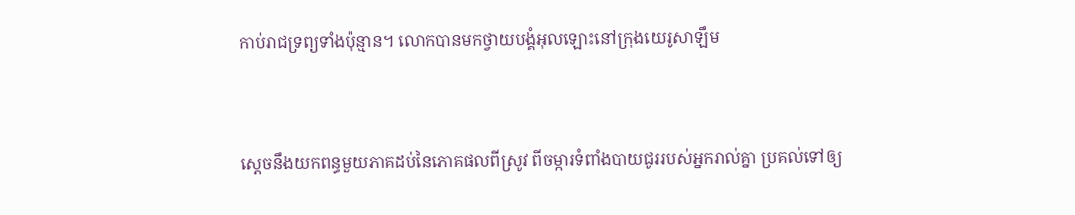កាប់រាជ‌ទ្រព្យទាំងប៉ុន្មាន។ លោកបានមកថ្វាយ‌បង្គំអុលឡោះនៅក្រុងយេរូ‌សាឡឹម


ស្តេចនឹងយកពន្ធមួយភាគដប់នៃភោគផលពីស្រូវ ពីចម្ការទំពាំងបាយជូររបស់អ្នករាល់គ្នា ប្រគល់ទៅឲ្យ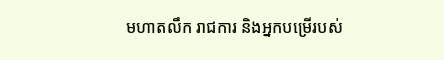មហា‌តលឹក រាជ‌ការ និងអ្នកបម្រើរបស់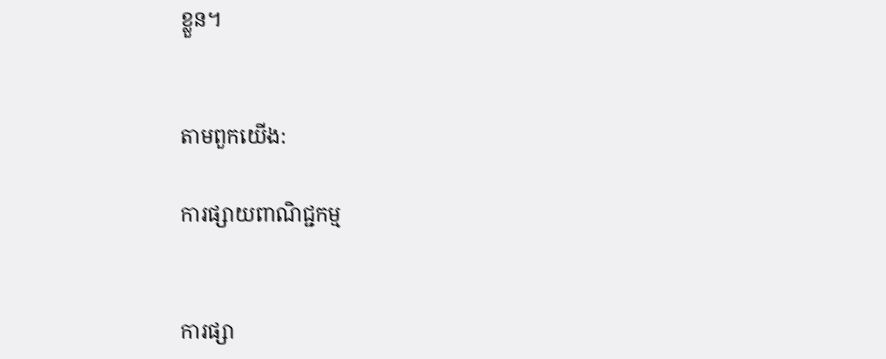ខ្លួន។


តាមពួកយើង:

ការផ្សាយពាណិជ្ជកម្ម


ការផ្សា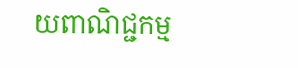យពាណិជ្ជកម្ម